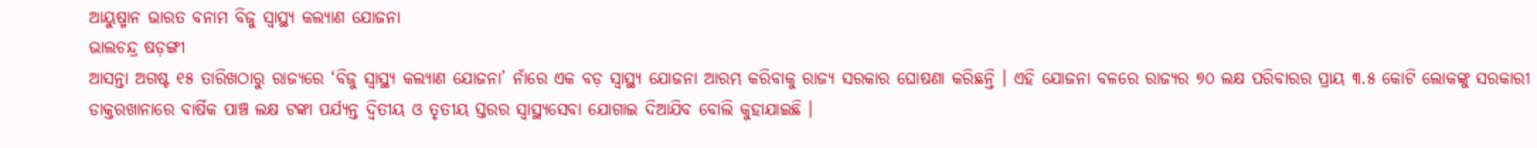ଆୟୁଷ୍ମାନ ଭାରତ ବନାମ ବିଜୁ ସ୍ବାସ୍ଥ୍ୟ କଲ୍ୟାଣ ଯୋଜନା
ଭାଲଚନ୍ଦ୍ର ଷଡ଼ଙ୍ଗୀ
ଆସନ୍ତା ଅଗଷ୍ଟ ୧୫ ତାରିଖଠାରୁ ରାଜ୍ୟରେ ‘ବିଜୁ ସ୍ୱାସ୍ଥ୍ୟ କଲ୍ୟାଣ ଯୋଜନା’ ନାଁରେ ଏକ ବଡ଼ ସ୍ୱାସ୍ଥ୍ୟ ଯୋଜନା ଆରମ୍ଭ କରିବାକୁ ରାଜ୍ୟ ସରକାର ଘୋଷଣା କରିଛନ୍ତି । ଏହି ଯୋଜନା ବଳରେ ରାଜ୍ୟର ୭୦ ଲକ୍ଷ ପରିବାରର ପ୍ରାୟ ୩.୫ କୋଟି ଲୋକଙ୍କୁ ସରକାରୀ ଡାକ୍ତରଖାନାରେ ବାର୍ଷିକ ପାଞ୍ଚ ଲକ୍ଷ ଟଙ୍କା ପର୍ଯ୍ୟନ୍ତ ଦ୍ୱିତୀୟ ଓ ତୃତୀୟ ସ୍ତରର ସ୍ୱାସ୍ଥ୍ୟସେବା ଯୋଗାଇ ଦିଆଯିବ ବୋଲି କୁହାଯାଇଛି ।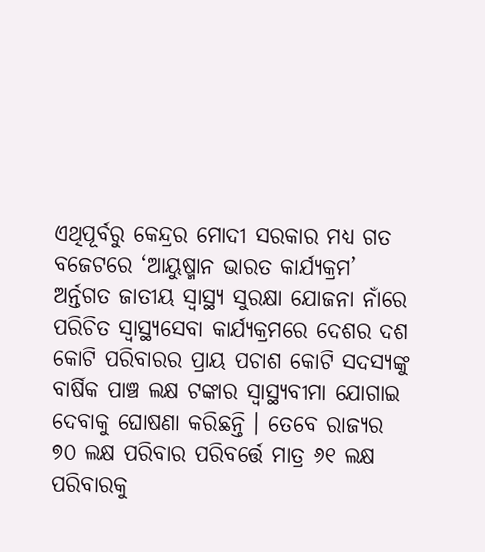ଏଥିପୂର୍ବରୁ କେନ୍ଦ୍ରର ମୋଦୀ ସରକାର ମଧ୍ୟ ଗତ ବଜେଟରେ ‘ଆୟୁଷ୍ମାନ ଭାରତ କାର୍ଯ୍ୟକ୍ରମ’ ଅର୍ନ୍ତଗତ ଜାତୀୟ ସ୍ୱାସ୍ଥ୍ୟ ସୁରକ୍ଷା ଯୋଜନା ନାଁରେ ପରିଚିତ ସ୍ୱାସ୍ଥ୍ୟସେବା କାର୍ଯ୍ୟକ୍ରମରେ ଦେଶର ଦଶ କୋଟି ପରିବାରର ପ୍ରାୟ ପଚାଶ କୋଟି ସଦସ୍ୟଙ୍କୁ ବାର୍ଷିକ ପାଞ୍ଚ ଲକ୍ଷ ଟଙ୍କାର ସ୍ୱାସ୍ଥ୍ୟବୀମା ଯୋଗାଇ ଦେବାକୁ ଘୋଷଣା କରିଛନ୍ତି । ତେବେ ରାଜ୍ୟର ୭୦ ଲକ୍ଷ ପରିବାର ପରିବର୍ତ୍ତେ ମାତ୍ର ୬୧ ଲକ୍ଷ ପରିବାରକୁ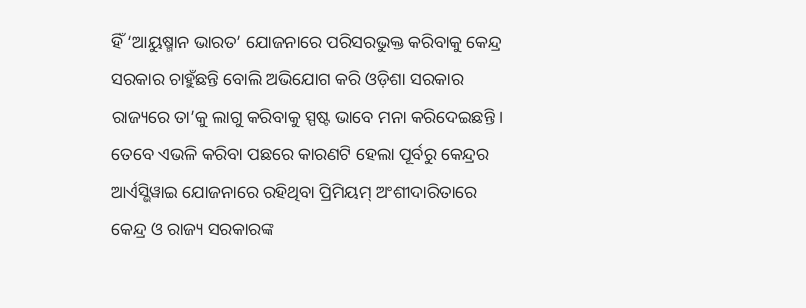ହିଁ ‘ଆୟୁଷ୍ମାନ ଭାରତ’ ଯୋଜନାରେ ପରିସରଭୁକ୍ତ କରିବାକୁ କେନ୍ଦ୍ର ସରକାର ଚାହୁଁଛନ୍ତି ବୋଲି ଅଭିଯୋଗ କରି ଓଡ଼ିଶା ସରକାର ରାଜ୍ୟରେ ତା’କୁ ଲାଗୁ କରିବାକୁ ସ୍ପଷ୍ଟ ଭାବେ ମନା କରିଦେଇଛନ୍ତି । ତେବେ ଏଭଳି କରିବା ପଛରେ କାରଣଟି ହେଲା ପୂର୍ବରୁ କେନ୍ଦ୍ରର ଆର୍ଏସ୍ଭିୱାଇ ଯୋଜନାରେ ରହିଥିବା ପ୍ରିମିୟମ୍ ଅଂଶୀଦାରିତାରେ କେନ୍ଦ୍ର ଓ ରାଜ୍ୟ ସରକାରଙ୍କ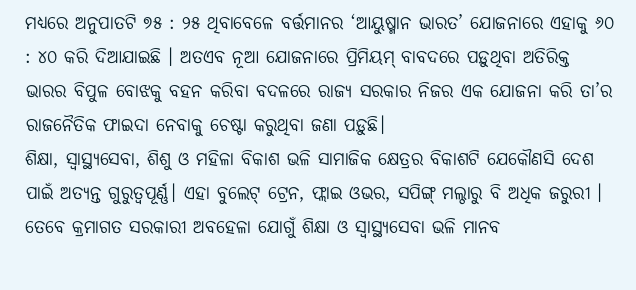ମଧ୍ୟରେ ଅନୁପାତଟି ୭୫ : ୨୫ ଥିବାବେଳେ ବର୍ତ୍ତମାନର ‘ଆୟୁଷ୍ମାନ ଭାରତ’ ଯୋଜନାରେ ଏହାକୁ ୬୦ : ୪୦ କରି ଦିଆଯାଇଛି । ଅତଏବ ନୂଆ ଯୋଜନାରେ ପ୍ରିମିୟମ୍ ବାବଦରେ ପଡ଼ୁଥିବା ଅତିରିକ୍ତ ଭାରର ବିପୁଳ ବୋଝକୁ ବହନ କରିବା ବଦଳରେ ରାଜ୍ୟ ସରକାର ନିଜର ଏକ ଯୋଜନା କରି ତା’ର ରାଜନୈତିକ ଫାଇଦା ନେବାକୁ ଚେଷ୍ଟା କରୁଥିବା ଜଣା ପଡ଼ୁଛି।
ଶିକ୍ଷା, ସ୍ୱାସ୍ଥ୍ୟସେବା, ଶିଶୁ ଓ ମହିଳା ବିକାଶ ଭଳି ସାମାଜିକ କ୍ଷେତ୍ରର ବିକାଶଟି ଯେକୌଣସି ଦେଶ ପାଇଁ ଅତ୍ୟନ୍ତ ଗୁରୁତ୍ବପୂର୍ଣ୍ଣ। ଏହା ବୁଲେଟ୍ ଟ୍ରେନ, ଫ୍ଲାଇ ଓଭର, ସପିଙ୍ଗ୍ ମଲ୍ଠାରୁ ବି ଅଧିକ ଜରୁରୀ । ତେବେ କ୍ରମାଗତ ସରକାରୀ ଅବହେଳା ଯୋଗୁଁ ଶିକ୍ଷା ଓ ସ୍ୱାସ୍ଥ୍ୟସେବା ଭଳି ମାନବ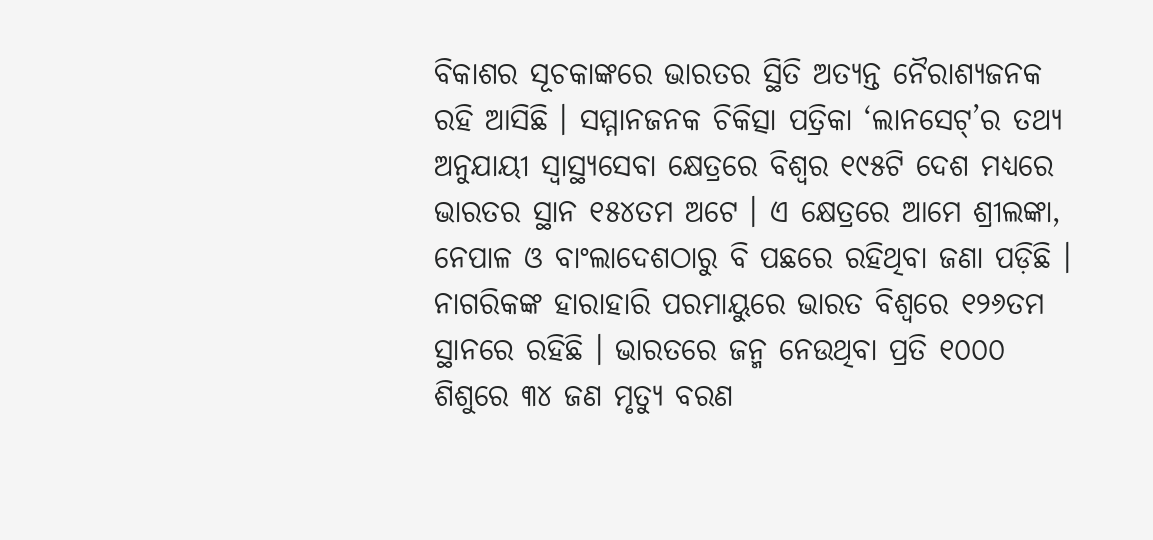ବିକାଶର ସୂଚକାଙ୍କରେ ଭାରତର ସ୍ଥିତି ଅତ୍ୟନ୍ତ ନୈରାଶ୍ୟଜନକ ରହି ଆସିଛି । ସମ୍ମାନଜନକ ଚିକିତ୍ସା ପତ୍ରିକା ‘ଲାନସେଟ୍’ର ତଥ୍ୟ ଅନୁଯାୟୀ ସ୍ୱାସ୍ଥ୍ୟସେବା କ୍ଷେତ୍ରରେ ବିଶ୍ୱର ୧୯୫ଟି ଦେଶ ମଧ୍ୟରେ ଭାରତର ସ୍ଥାନ ୧୫୪ତମ ଅଟେ । ଏ କ୍ଷେତ୍ରରେ ଆମେ ଶ୍ରୀଲଙ୍କା, ନେପାଳ ଓ ବାଂଲାଦେଶଠାରୁ ବି ପଛରେ ରହିଥିବା ଜଣା ପଡ଼ିଛି । ନାଗରିକଙ୍କ ହାରାହାରି ପରମାୟୁରେ ଭାରତ ବିଶ୍ୱରେ ୧୨୬ତମ ସ୍ଥାନରେ ରହିଛି । ଭାରତରେ ଜନ୍ମ ନେଉଥିବା ପ୍ରତି ୧୦୦୦ ଶିଶୁରେ ୩୪ ଜଣ ମୃତ୍ୟୁ ବରଣ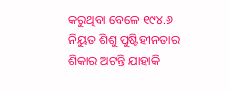କରୁଥିବା ବେଳେ ୧୯୪.୬ ନିୟୁତ ଶିଶୁ ପୁଷ୍ଟିହୀନତାର ଶିକାର ଅଟନ୍ତି ଯାହାକି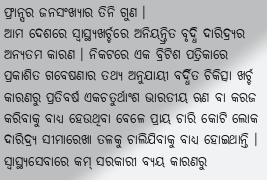ଫ୍ରାନ୍ସର ଜନସଂଖ୍ୟାର ତିନି ଗୁଣ ।
ଆମ ଦେଶରେ ସ୍ୱାସ୍ଥ୍ୟଖର୍ଚ୍ଚରେ ଅନିୟନ୍ତ୍ରିତ ବୃଦ୍ଧି ଦାରିଦ୍ର୍ୟର ଅନ୍ୟତମ କାରଣ । ନିକଟରେ ଏକ ବ୍ରିଟିଶ ପତ୍ରିକାରେ ପ୍ରକାଶିତ ଗବେଷଣାର ତଥ୍ୟ ଅନୁଯାୟୀ ବର୍ଦ୍ଧିତ ଚିକିତ୍ସା ଖର୍ଚ୍ଚ କାରଣରୁ ପ୍ରତିବର୍ଷ ଏକଚତୁର୍ଥାଂଶ ଭାରତୀୟ ଋଣ ବା କରଜ କରିବାକୁ ବାଧ୍ୟ ହେଉଥିବା ବେଳେ ପ୍ରାୟ ଚାରି କୋଟି ଲୋକ ଦାରିଦ୍ର୍ୟ ସୀମାରେଖା ତଳକୁ ଚାଲିଯିବାକୁ ବାଧ୍ୟ ହୋଇଥାନ୍ତି । ସ୍ୱାସ୍ଥ୍ୟସେବାରେ କମ୍ ସରକାରୀ ବ୍ୟୟ କାରଣରୁ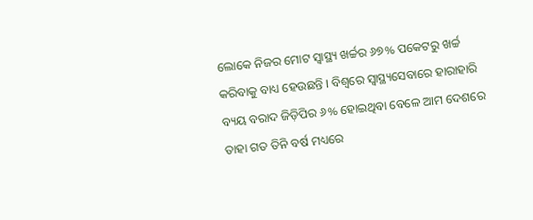ଲୋକେ ନିଜର ମୋଟ ସ୍ୱାସ୍ଥ୍ୟ ଖର୍ଚ୍ଚର ୬୭% ପକେଟରୁ ଖର୍ଚ୍ଚ କରିବାକୁ ବାଧ୍ୟ ହେଉଛନ୍ତି । ବିଶ୍ୱରେ ସ୍ୱାସ୍ଥ୍ୟସେବାରେ ହାରାହାରି ବ୍ୟୟ ବରାଦ ଜିଡ଼ିପିର ୬% ହୋଇଥିବା ବେଳେ ଆମ ଦେଶରେ ତାହା ଗତ ତିନି ବର୍ଷ ମଧ୍ୟରେ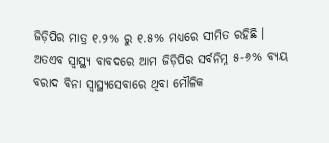ଜିଡ଼ିପିର ମାତ୍ର ୧.୨% ରୁ ୧.୫% ମଧ୍ୟରେ ସୀମିତ ରହିଛି । ଅତଏବ ସ୍ୱାସ୍ଥ୍ୟ ବାବଦରେ ଆମ ଜିଡ଼ିପିର ସର୍ବନିମ୍ନ ୫-୬% ବ୍ୟୟ ବରାଦ ବିନା ସ୍ୱାସ୍ଥ୍ୟସେବାରେ ଥିବା ମୌଳିକ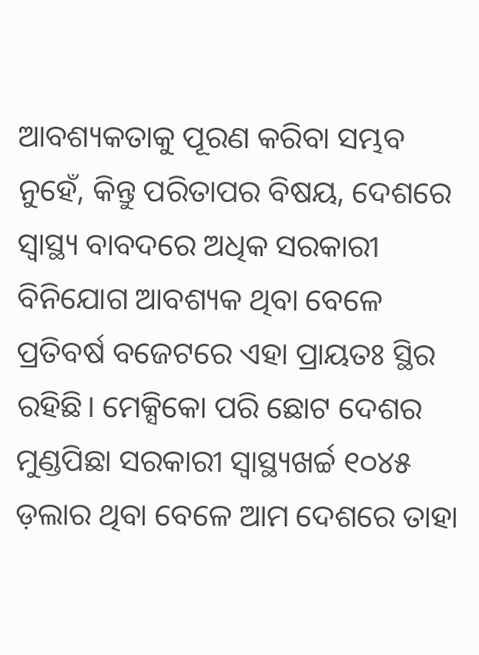ଆବଶ୍ୟକତାକୁ ପୂରଣ କରିବା ସମ୍ଭବ ନୁହେଁ, କିନ୍ତୁ ପରିତାପର ବିଷୟ, ଦେଶରେ ସ୍ୱାସ୍ଥ୍ୟ ବାବଦରେ ଅଧିକ ସରକାରୀ ବିନିଯୋଗ ଆବଶ୍ୟକ ଥିବା ବେଳେ ପ୍ରତିବର୍ଷ ବଜେଟରେ ଏହା ପ୍ରାୟତଃ ସ୍ଥିର ରହିଛି। ମେକ୍ସିକୋ ପରି ଛୋଟ ଦେଶର ମୁଣ୍ଡପିଛା ସରକାରୀ ସ୍ୱାସ୍ଥ୍ୟଖର୍ଚ୍ଚ ୧୦୪୫ ଡ଼ଲାର ଥିବା ବେଳେ ଆମ ଦେଶରେ ତାହା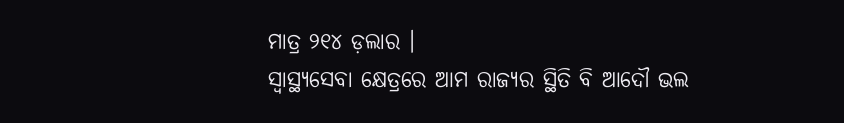ମାତ୍ର ୨୧୪ ଡ଼ଲାର ।
ସ୍ୱାସ୍ଥ୍ୟସେବା କ୍ଷେତ୍ରରେ ଆମ ରାଜ୍ୟର ସ୍ଥିତି ବି ଆଦୌ ଭଲ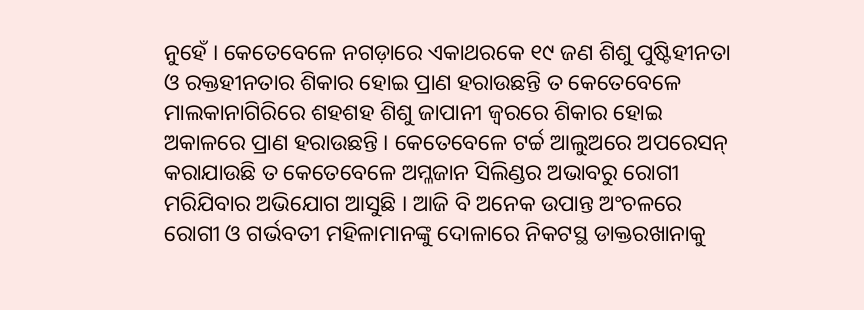ନୁହେଁ । କେତେବେଳେ ନଗଡ଼ାରେ ଏକାଥରକେ ୧୯ ଜଣ ଶିଶୁ ପୁଷ୍ଟିହୀନତା ଓ ରକ୍ତହୀନତାର ଶିକାର ହୋଇ ପ୍ରାଣ ହରାଉଛନ୍ତି ତ କେତେବେଳେ ମାଲକାନାଗିରିରେ ଶହଶହ ଶିଶୁ ଜାପାନୀ ଜ୍ୱରରେ ଶିକାର ହୋଇ ଅକାଳରେ ପ୍ରାଣ ହରାଉଛନ୍ତି । କେତେବେଳେ ଟର୍ଚ୍ଚ ଆଲୁଅରେ ଅପରେସନ୍ କରାଯାଉଛି ତ କେତେବେଳେ ଅମ୍ଳଜାନ ସିଲିଣ୍ଡର ଅଭାବରୁ ରୋଗୀ ମରିଯିବାର ଅଭିଯୋଗ ଆସୁଛି । ଆଜି ବି ଅନେକ ଉପାନ୍ତ ଅଂଚଳରେ ରୋଗୀ ଓ ଗର୍ଭବତୀ ମହିଳାମାନଙ୍କୁ ଦୋଳାରେ ନିକଟସ୍ଥ ଡାକ୍ତରଖାନାକୁ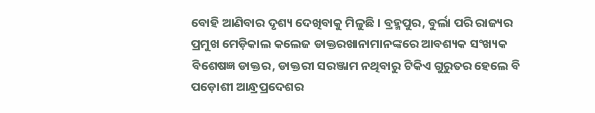ବୋହି ଆଣିବାର ଦୃଶ୍ୟ ଦେଖିବାକୁ ମିଳୁଛି । ବ୍ରହ୍ମପୁର, ବୁର୍ଲା ପରି ରାଜ୍ୟର ପ୍ରମୁଖ ମେଡ଼ିକାଲ କଲେଜ ଡାକ୍ତରଖାନାମାନଙ୍କରେ ଆବଶ୍ୟକ ସଂଖ୍ୟକ ବିଶେଷଜ୍ଞ ଡାକ୍ତର, ଡାକ୍ତରୀ ସରଞ୍ଜାମ ନଥିବାରୁ ଟିକିଏ ଗୁରୁତର ହେଲେ ବି ପଡ଼ୋଶୀ ଆନ୍ଧ୍ରପ୍ରଦେଶର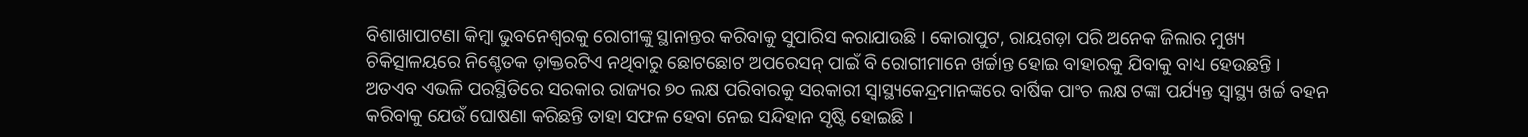ବିଶାଖାପାଟଣା କିମ୍ବା ଭୁବନେଶ୍ୱରକୁ ରୋଗୀଙ୍କୁ ସ୍ଥାନାନ୍ତର କରିବାକୁ ସୁପାରିସ କରାଯାଉଛି । କୋରାପୁଟ, ରାୟଗଡ଼ା ପରି ଅନେକ ଜିଲାର ମୁଖ୍ୟ ଚିକିତ୍ସାଳୟରେ ନିଶ୍ଚେତକ ଡ଼ାକ୍ତରଟିଏ ନଥିବାରୁ ଛୋଟଛୋଟ ଅପରେସନ୍ ପାଇଁ ବି ରୋଗୀମାନେ ଖର୍ଚ୍ଚାନ୍ତ ହୋଇ ବାହାରକୁ ଯିବାକୁ ବାଧ୍ୟ ହେଉଛନ୍ତି ।
ଅତଏବ ଏଭଳି ପରସ୍ଥିତିରେ ସରକାର ରାଜ୍ୟର ୭୦ ଲକ୍ଷ ପରିବାରକୁ ସରକାରୀ ସ୍ୱାସ୍ଥ୍ୟକେନ୍ଦ୍ରମାନଙ୍କରେ ବାର୍ଷିକ ପାଂଚ ଲକ୍ଷ ଟଙ୍କା ପର୍ଯ୍ୟନ୍ତ ସ୍ୱାସ୍ଥ୍ୟ ଖର୍ଚ୍ଚ ବହନ କରିବାକୁ ଯେଉଁ ଘୋଷଣା କରିଛନ୍ତି ତାହା ସଫଳ ହେବା ନେଇ ସନ୍ଦିହାନ ସୃଷ୍ଟି ହୋଇଛି ।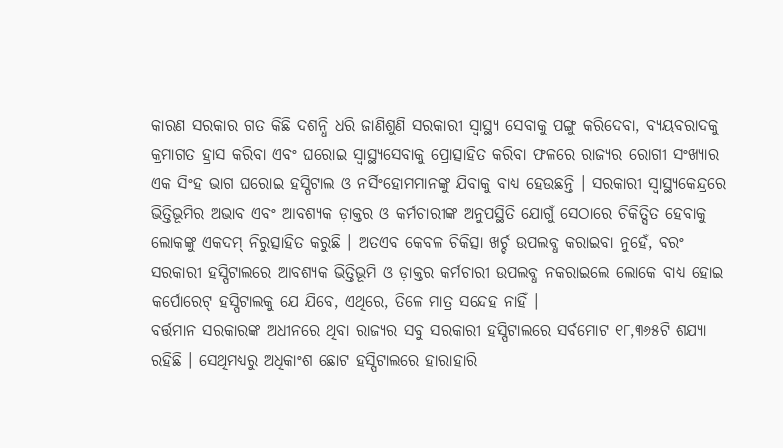କାରଣ ସରକାର ଗତ କିଛି ଦଶନ୍ଧି ଧରି ଜାଣିଶୁଣି ସରକାରୀ ସ୍ୱାସ୍ଥ୍ୟ ସେବାକୁ ପଙ୍ଗୁ କରିଦେବା, ବ୍ୟୟବରାଦକୁ କ୍ରମାଗତ ହ୍ରାସ କରିବା ଏବଂ ଘରୋଇ ସ୍ୱାସ୍ଥ୍ୟସେବାକୁ ପ୍ରୋତ୍ସାହିତ କରିବା ଫଳରେ ରାଜ୍ୟର ରୋଗୀ ସଂଖ୍ୟାର ଏକ ସିଂହ ଭାଗ ଘରୋଇ ହସ୍ପିଟାଲ ଓ ନର୍ସିଂହୋମମାନଙ୍କୁ ଯିବାକୁ ବାଧ୍ୟ ହେଉଛନ୍ତି । ସରକାରୀ ସ୍ୱାସ୍ଥ୍ୟକେନ୍ଦ୍ରରେ ଭିତ୍ତିଭୂମିର ଅଭାବ ଏବଂ ଆବଶ୍ୟକ ଡ଼ାକ୍ତର ଓ କର୍ମଚାରୀଙ୍କ ଅନୁପସ୍ଥିତି ଯୋଗୁଁ ସେଠାରେ ଚିକିତ୍ସିତ ହେବାକୁ ଲୋକଙ୍କୁ ଏକଦମ୍ ନିରୁତ୍ସାହିତ କରୁଛି । ଅତଏବ କେବଳ ଚିକିତ୍ସା ଖର୍ଚ୍ଚ ଉପଲବ୍ଧ କରାଇବା ନୁହେଁ, ବରଂ ସରକାରୀ ହସ୍ପିଟାଲରେ ଆବଶ୍ୟକ ଭିତ୍ତିଭୂମି ଓ ଡ଼ାକ୍ତର କର୍ମଚାରୀ ଉପଲବ୍ଧ ନକରାଇଲେ ଲୋକେ ବାଧ୍ୟ ହୋଇ କର୍ପୋରେଟ୍ ହସ୍ପିଟାଲକୁ ଯେ ଯିବେ, ଏଥିରେ, ତିଳେ ମାତ୍ର ସନ୍ଦେହ ନାହିଁ ।
ବର୍ତ୍ତମାନ ସରକାରଙ୍କ ଅଧୀନରେ ଥିବା ରାଜ୍ୟର ସବୁ ସରକାରୀ ହସ୍ପିଟାଲରେ ସର୍ବମୋଟ ୧୮,୩୬୫ଟି ଶଯ୍ୟା ରହିଛି । ସେଥିମଧ୍ୟରୁ ଅଧିକାଂଶ ଛୋଟ ହସ୍ପିଟାଲରେ ହାରାହାରି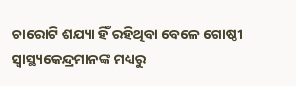ଚାରୋଟି ଶଯ୍ୟା ହିଁ ରହିଥିବା ବେଳେ ଗୋଷ୍ଠୀ ସ୍ୱାସ୍ଥ୍ୟକେନ୍ଦ୍ରମାନଙ୍କ ମଧ୍ୟରୁ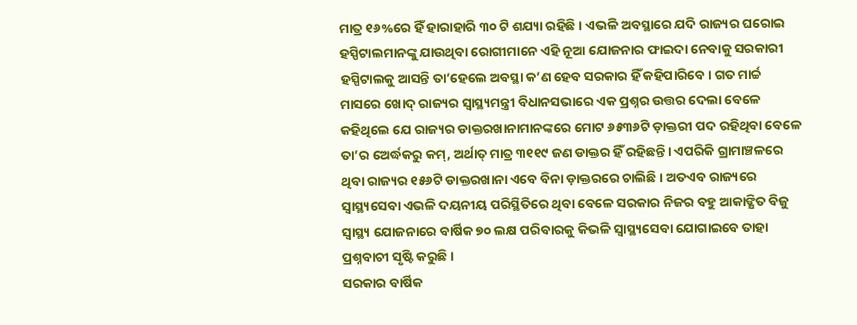ମାତ୍ର ୧୬%ରେ ହିଁ ହାରାହାରି ୩୦ ଟି ଶଯ୍ୟା ରହିଛି । ଏଭଳି ଅବସ୍ଥାରେ ଯଦି ରାଜ୍ୟର ଘରୋଇ ହସ୍ପିଟାଲମାନଙ୍କୁ ଯାଉଥିବା ରୋଗୀମାନେ ଏହି ନୂଆ ଯୋଜନାର ଫାଇଦା ନେବାକୁ ସରକାରୀ ହସ୍ପିଟାଲକୁ ଆସନ୍ତି ତା’ହେଲେ ଅବସ୍ଥା କ’ଣ ହେବ ସରକାର ହିଁ କହିପାରିବେ । ଗତ ମାର୍ଚ୍ଚ ମାସରେ ଖୋଦ୍ ରାଜ୍ୟର ସ୍ୱାସ୍ଥ୍ୟମନ୍ତ୍ରୀ ବିଧାନସଭାରେ ଏକ ପ୍ରଶ୍ନର ଉତ୍ତର ଦେଲା ବେଳେ କହିଥିଲେ ଯେ ରାଜ୍ୟର ଡାକ୍ତରଖାନାମାନଙ୍କରେ ମୋଟ ୬୫୩୬ଟି ଡ଼ାକ୍ତରୀ ପଦ ରହିଥିବା ବେଳେ ତା’ର ଅେର୍ଦ୍ଧକରୁ କମ୍, ଅର୍ଥାତ୍ ମାତ୍ର ୩୧୧୯ ଜଣ ଡାକ୍ତର ହିଁ ରହିଛନ୍ତି। ଏପରିକି ଗ୍ରାମାଞ୍ଚଳରେ ଥିବା ରାଜ୍ୟର ୧୫୬ଟି ଡାକ୍ତରଖାନା ଏବେ ବିନା ଡ଼ାକ୍ତରରେ ଚାଲିଛି । ଅତଏବ ରାଜ୍ୟରେ ସ୍ୱାସ୍ଥ୍ୟସେବା ଏଭଳି ଦୟନୀୟ ପରିସ୍ଥିତିରେ ଥିବା ବେଳେ ସରକାର ନିଜର ବହୁ ଆକାଙ୍କ୍ଷିତ ବିଜୁ ସ୍ୱାସ୍ଥ୍ୟ ଯୋଜନାରେ ବାର୍ଷିକ ୭୦ ଲକ୍ଷ ପରିବାରକୁ କିଭଳି ସ୍ୱାସ୍ଥ୍ୟସେବା ଯୋଗାଇବେ ତାହା ପ୍ରଶ୍ନବାଚୀ ସୃଷ୍ଟି କରୁଛି ।
ସରକାର ବାର୍ଷିକ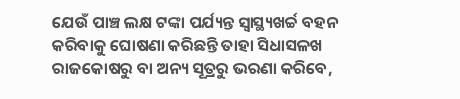ଯେଉଁ ପାଞ୍ଚ ଲକ୍ଷ ଟଙ୍କା ପର୍ଯ୍ୟନ୍ତ ସ୍ୱାସ୍ଥ୍ୟଖର୍ଚ୍ଚ ବହନ କରିବାକୁ ଘୋଷଣା କରିଛନ୍ତି ତାହା ସିଧାସଳଖ ରାଜକୋଷରୁ ବା ଅନ୍ୟ ସୂତ୍ରରୁ ଭରଣା କରିବେ,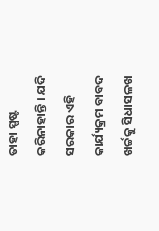ତାହା ସ୍ପଷ୍ଟ କରିନାହାନ୍ତି । ଯଦି ସରକାର ଏହି କାର୍ଯ୍ୟକ୍ରମ ବାବଦ ଖର୍ଚ୍ଚକୁ ସିଧାସଳଖ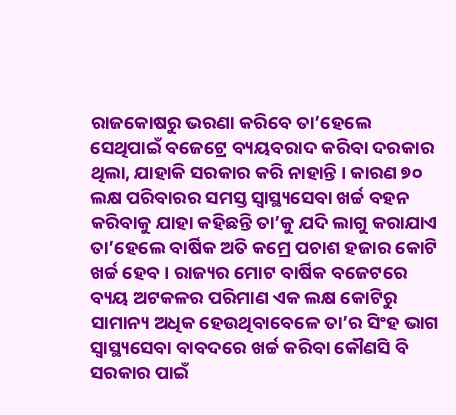ରାଜକୋଷରୁ ଭରଣା କରିବେ ତା’ହେଲେ ସେଥିପାଇଁ ବଜେଟ୍ରେ ବ୍ୟୟବରାଦ କରିବା ଦରକାର ଥିଲା, ଯାହାକି ସରକାର କରି ନାହାନ୍ତି । କାରଣ ୭୦ ଲକ୍ଷ ପରିବାରର ସମସ୍ତ ସ୍ୱାସ୍ଥ୍ୟସେବା ଖର୍ଚ୍ଚ ବହନ କରିବାକୁ ଯାହା କହିଛନ୍ତି ତା’କୁ ଯଦି ଲାଗୁ କରାଯାଏ ତା’ହେଲେ ବାର୍ଷିକ ଅତି କମ୍ରେ ପଚାଶ ହଜାର କୋଟି ଖର୍ଚ୍ଚ ହେବ । ରାଜ୍ୟର ମୋଟ ବାର୍ଷିକ ବଜେଟରେ ବ୍ୟୟ ଅଟକଳର ପରିମାଣ ଏକ ଲକ୍ଷ କୋଟିରୁ ସାମାନ୍ୟ ଅଧିକ ହେଉଥିବାବେଳେ ତା’ର ସିଂହ ଭାଗ ସ୍ୱାସ୍ଥ୍ୟସେବା ବାବଦରେ ଖର୍ଚ୍ଚ କରିବା କୌଣସି ବି ସରକାର ପାଇଁ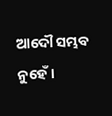ଆଦୌ ସମ୍ଭବ ନୁହେଁ ।